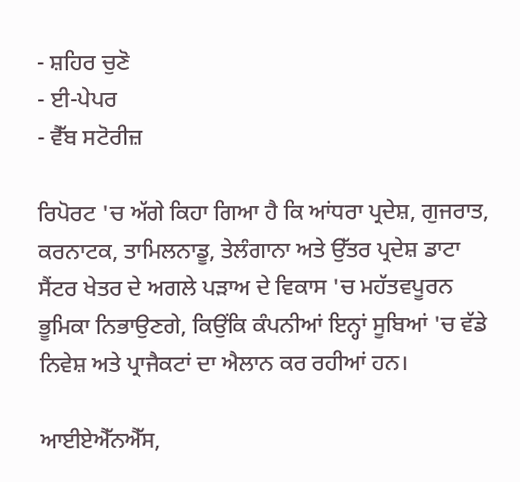- ਸ਼ਹਿਰ ਚੁਣੋ
- ਈ-ਪੇਪਰ
- ਵੈੱਬ ਸਟੋਰੀਜ਼

ਰਿਪੋਰਟ 'ਚ ਅੱਗੇ ਕਿਹਾ ਗਿਆ ਹੈ ਕਿ ਆਂਧਰਾ ਪ੍ਰਦੇਸ਼, ਗੁਜਰਾਤ, ਕਰਨਾਟਕ, ਤਾਮਿਲਨਾਡੂ, ਤੇਲੰਗਾਨਾ ਅਤੇ ਉੱਤਰ ਪ੍ਰਦੇਸ਼ ਡਾਟਾ ਸੈਂਟਰ ਖੇਤਰ ਦੇ ਅਗਲੇ ਪੜਾਅ ਦੇ ਵਿਕਾਸ 'ਚ ਮਹੱਤਵਪੂਰਨ ਭੂਮਿਕਾ ਨਿਭਾਉਣਗੇ, ਕਿਉਂਕਿ ਕੰਪਨੀਆਂ ਇਨ੍ਹਾਂ ਸੂਬਿਆਂ 'ਚ ਵੱਡੇ ਨਿਵੇਸ਼ ਅਤੇ ਪ੍ਰਾਜੈਕਟਾਂ ਦਾ ਐਲਾਨ ਕਰ ਰਹੀਆਂ ਹਨ।

ਆਈਏਐੱਨਐੱਸ,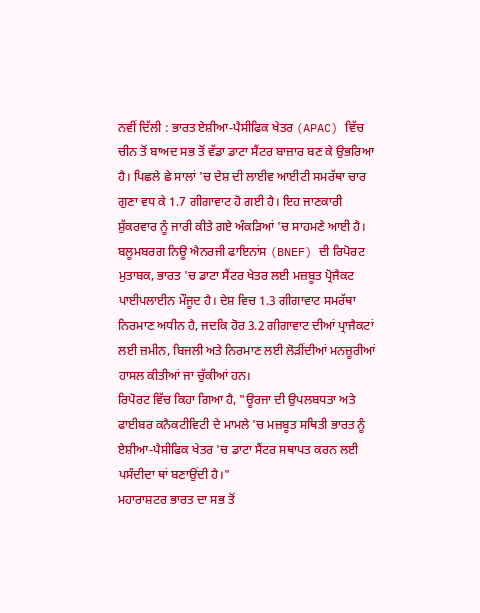ਨਵੀਂ ਦਿੱਲੀ : ਭਾਰਤ ਏਸ਼ੀਆ-ਪੈਸੀਫਿਕ ਖੇਤਰ (APAC) ਵਿੱਚ ਚੀਨ ਤੋਂ ਬਾਅਦ ਸਭ ਤੋਂ ਵੱਡਾ ਡਾਟਾ ਸੈਂਟਰ ਬਾਜ਼ਾਰ ਬਣ ਕੇ ਉਭਰਿਆ ਹੈ। ਪਿਛਲੇ ਛੇ ਸਾਲਾਂ 'ਚ ਦੇਸ਼ ਦੀ ਲਾਈਵ ਆਈਟੀ ਸਮਰੱਥਾ ਚਾਰ ਗੁਣਾ ਵਧ ਕੇ 1.7 ਗੀਗਾਵਾਟ ਹੋ ਗਈ ਹੈ। ਇਹ ਜਾਣਕਾਰੀ ਸ਼ੁੱਕਰਵਾਰ ਨੂੰ ਜਾਰੀ ਕੀਤੇ ਗਏ ਅੰਕੜਿਆਂ 'ਚ ਸਾਹਮਣੇ ਆਈ ਹੈ।
ਬਲੂਮਬਰਗ ਨਿਊ ਐਨਰਜੀ ਫਾਇਨਾਂਸ (BNEF) ਦੀ ਰਿਪੋਰਟ ਮੁਤਾਬਕ, ਭਾਰਤ 'ਚ ਡਾਟਾ ਸੈਂਟਰ ਖੇਤਰ ਲਈ ਮਜ਼ਬੂਤ ਪ੍ਰੋਜੈਕਟ ਪਾਈਪਲਾਈਨ ਮੌਜੂਦ ਹੈ। ਦੇਸ਼ ਵਿਚ 1.3 ਗੀਗਾਵਾਟ ਸਮਰੱਥਾ ਨਿਰਮਾਣ ਅਧੀਨ ਹੈ, ਜਦਕਿ ਹੋਰ 3.2 ਗੀਗਾਵਾਟ ਦੀਆਂ ਪ੍ਰਾਜੈਕਟਾਂ ਲਈ ਜ਼ਮੀਨ, ਬਿਜਲੀ ਅਤੇ ਨਿਰਮਾਣ ਲਈ ਲੋੜੀਂਦੀਆਂ ਮਨਜ਼ੂਰੀਆਂ ਹਾਸਲ ਕੀਤੀਆਂ ਜਾ ਚੁੱਕੀਆਂ ਹਨ।
ਰਿਪੋਰਟ ਵਿੱਚ ਕਿਹਾ ਗਿਆ ਹੈ, "ਊਰਜਾ ਦੀ ਉਪਲਬਧਤਾ ਅਤੇ ਫਾਈਬਰ ਕਨੈਕਟੀਵਿਟੀ ਦੇ ਮਾਮਲੇ 'ਚ ਮਜ਼ਬੂਤ ਸਥਿਤੀ ਭਾਰਤ ਨੂੰ ਏਸ਼ੀਆ-ਪੈਸੀਫਿਕ ਖੇਤਰ 'ਚ ਡਾਟਾ ਸੈਂਟਰ ਸਥਾਪਤ ਕਰਨ ਲਈ ਪਸੰਦੀਦਾ ਥਾਂ ਬਣਾਉਂਦੀ ਹੈ।"
ਮਹਾਰਾਸ਼ਟਰ ਭਾਰਤ ਦਾ ਸਭ ਤੋਂ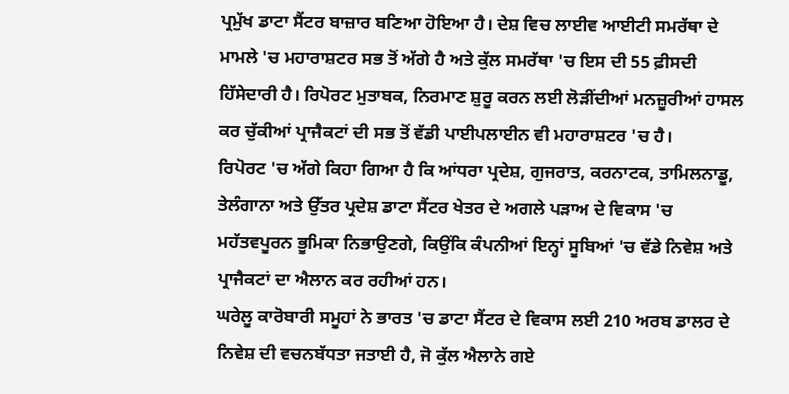ਪ੍ਰਮੁੱਖ ਡਾਟਾ ਸੈਂਟਰ ਬਾਜ਼ਾਰ ਬਣਿਆ ਹੋਇਆ ਹੈ। ਦੇਸ਼ ਵਿਚ ਲਾਈਵ ਆਈਟੀ ਸਮਰੱਥਾ ਦੇ ਮਾਮਲੇ 'ਚ ਮਹਾਰਾਸ਼ਟਰ ਸਭ ਤੋਂ ਅੱਗੇ ਹੈ ਅਤੇ ਕੁੱਲ ਸਮਰੱਥਾ 'ਚ ਇਸ ਦੀ 55 ਫ਼ੀਸਦੀ ਹਿੱਸੇਦਾਰੀ ਹੈ। ਰਿਪੋਰਟ ਮੁਤਾਬਕ, ਨਿਰਮਾਣ ਸ਼ੁਰੂ ਕਰਨ ਲਈ ਲੋੜੀਂਦੀਆਂ ਮਨਜ਼ੂਰੀਆਂ ਹਾਸਲ ਕਰ ਚੁੱਕੀਆਂ ਪ੍ਰਾਜੈਕਟਾਂ ਦੀ ਸਭ ਤੋਂ ਵੱਡੀ ਪਾਈਪਲਾਈਨ ਵੀ ਮਹਾਰਾਸ਼ਟਰ 'ਚ ਹੈ।
ਰਿਪੋਰਟ 'ਚ ਅੱਗੇ ਕਿਹਾ ਗਿਆ ਹੈ ਕਿ ਆਂਧਰਾ ਪ੍ਰਦੇਸ਼, ਗੁਜਰਾਤ, ਕਰਨਾਟਕ, ਤਾਮਿਲਨਾਡੂ, ਤੇਲੰਗਾਨਾ ਅਤੇ ਉੱਤਰ ਪ੍ਰਦੇਸ਼ ਡਾਟਾ ਸੈਂਟਰ ਖੇਤਰ ਦੇ ਅਗਲੇ ਪੜਾਅ ਦੇ ਵਿਕਾਸ 'ਚ ਮਹੱਤਵਪੂਰਨ ਭੂਮਿਕਾ ਨਿਭਾਉਣਗੇ, ਕਿਉਂਕਿ ਕੰਪਨੀਆਂ ਇਨ੍ਹਾਂ ਸੂਬਿਆਂ 'ਚ ਵੱਡੇ ਨਿਵੇਸ਼ ਅਤੇ ਪ੍ਰਾਜੈਕਟਾਂ ਦਾ ਐਲਾਨ ਕਰ ਰਹੀਆਂ ਹਨ।
ਘਰੇਲੂ ਕਾਰੋਬਾਰੀ ਸਮੂਹਾਂ ਨੇ ਭਾਰਤ 'ਚ ਡਾਟਾ ਸੈਂਟਰ ਦੇ ਵਿਕਾਸ ਲਈ 210 ਅਰਬ ਡਾਲਰ ਦੇ ਨਿਵੇਸ਼ ਦੀ ਵਚਨਬੱਧਤਾ ਜਤਾਈ ਹੈ, ਜੋ ਕੁੱਲ ਐਲਾਨੇ ਗਏ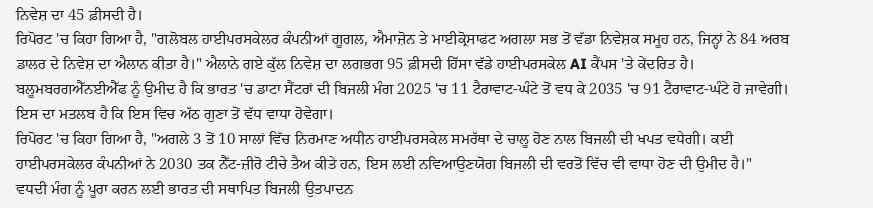ਨਿਵੇਸ਼ ਦਾ 45 ਫ਼ੀਸਦੀ ਹੈ।
ਰਿਪੋਰਟ 'ਚ ਕਿਹਾ ਗਿਆ ਹੈ, "ਗਲੋਬਲ ਹਾਈਪਰਸਕੇਲਰ ਕੰਪਨੀਆਂ ਗੂਗਲ, ਐਮਾਜ਼ੋਨ ਤੇ ਮਾਈਕ੍ਰੋਸਾਫਟ ਅਗਲਾ ਸਭ ਤੋਂ ਵੱਡਾ ਨਿਵੇਸ਼ਕ ਸਮੂਹ ਹਨ, ਜਿਨ੍ਹਾਂ ਨੇ 84 ਅਰਬ ਡਾਲਰ ਦੇ ਨਿਵੇਸ਼ ਦਾ ਐਲਾਨ ਕੀਤਾ ਹੈ।" ਐਲਾਨੇ ਗਏ ਕੁੱਲ ਨਿਵੇਸ਼ ਦਾ ਲਗਭਗ 95 ਫ਼ੀਸਦੀ ਹਿੱਸਾ ਵੱਡੇ ਹਾਈਪਰਸਕੇਲ AI ਕੈਂਪਸ 'ਤੇ ਕੇਂਦਰਿਤ ਹੈ।
ਬਲੂਮਬਰਗਐੱਨਈਐੱਫ ਨੂੰ ਉਮੀਦ ਹੈ ਕਿ ਭਾਰਤ 'ਚ ਡਾਟਾ ਸੈਂਟਰਾਂ ਦੀ ਬਿਜਲੀ ਮੰਗ 2025 'ਚ 11 ਟੈਰਾਵਾਟ-ਘੰਟੇ ਤੋਂ ਵਧ ਕੇ 2035 'ਚ 91 ਟੈਰਾਵਾਟ-ਘੰਟੇ ਹੋ ਜਾਵੇਗੀ। ਇਸ ਦਾ ਮਤਲਬ ਹੈ ਕਿ ਇਸ ਵਿਚ ਅੱਠ ਗੁਣਾ ਤੋਂ ਵੱਧ ਵਾਧਾ ਹੋਵੇਗਾ।
ਰਿਪੋਰਟ 'ਚ ਕਿਹਾ ਗਿਆ ਹੈ, "ਅਗਲੇ 3 ਤੋਂ 10 ਸਾਲਾਂ ਵਿੱਚ ਨਿਰਮਾਣ ਅਧੀਨ ਹਾਈਪਰਸਕੇਲ ਸਮਰੱਥਾ ਦੇ ਚਾਲੂ ਹੋਣ ਨਾਲ ਬਿਜਲੀ ਦੀ ਖਪਤ ਵਧੇਗੀ। ਕਈ ਹਾਈਪਰਸਕੇਲਰ ਕੰਪਨੀਆਂ ਨੇ 2030 ਤਕ ਨੈੱਟ-ਜ਼ੀਰੋ ਟੀਚੇ ਤੈਅ ਕੀਤੇ ਹਨ, ਇਸ ਲਈ ਨਵਿਆਉਣਯੋਗ ਬਿਜਲੀ ਦੀ ਵਰਤੋਂ ਵਿੱਚ ਵੀ ਵਾਧਾ ਹੋਣ ਦੀ ਉਮੀਦ ਹੈ।"
ਵਧਦੀ ਮੰਗ ਨੂੰ ਪੂਰਾ ਕਰਨ ਲਈ ਭਾਰਤ ਦੀ ਸਥਾਪਿਤ ਬਿਜਲੀ ਉਤਪਾਦਨ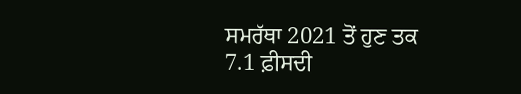ਸਮਰੱਥਾ 2021 ਤੋਂ ਹੁਣ ਤਕ 7.1 ਫ਼ੀਸਦੀ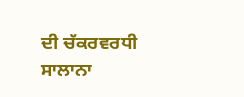ਦੀ ਚੱਕਰਵਰਧੀ ਸਾਲਾਨਾ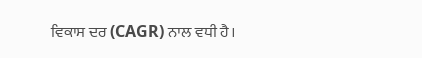ਵਿਕਾਸ ਦਰ (CAGR) ਨਾਲ ਵਧੀ ਹੈ।